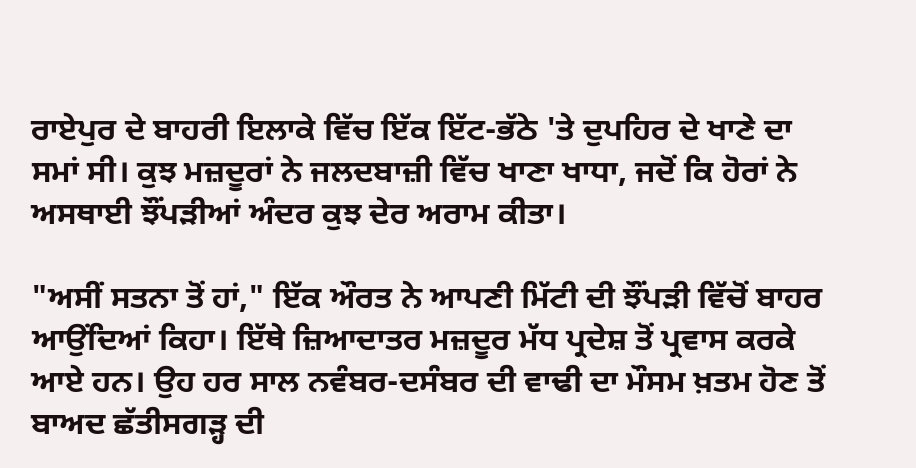ਰਾਏਪੁਰ ਦੇ ਬਾਹਰੀ ਇਲਾਕੇ ਵਿੱਚ ਇੱਕ ਇੱਟ-ਭੱਠੇ 'ਤੇ ਦੁਪਹਿਰ ਦੇ ਖਾਣੇ ਦਾ ਸਮਾਂ ਸੀ। ਕੁਝ ਮਜ਼ਦੂਰਾਂ ਨੇ ਜਲਦਬਾਜ਼ੀ ਵਿੱਚ ਖਾਣਾ ਖਾਧਾ, ਜਦੋਂ ਕਿ ਹੋਰਾਂ ਨੇ ਅਸਥਾਈ ਝੌਂਪੜੀਆਂ ਅੰਦਰ ਕੁਝ ਦੇਰ ਅਰਾਮ ਕੀਤਾ।

"ਅਸੀਂ ਸਤਨਾ ਤੋਂ ਹਾਂ," ਇੱਕ ਔਰਤ ਨੇ ਆਪਣੀ ਮਿੱਟੀ ਦੀ ਝੌਂਪੜੀ ਵਿੱਚੋਂ ਬਾਹਰ ਆਉਂਦਿਆਂ ਕਿਹਾ। ਇੱਥੇ ਜ਼ਿਆਦਾਤਰ ਮਜ਼ਦੂਰ ਮੱਧ ਪ੍ਰਦੇਸ਼ ਤੋਂ ਪ੍ਰਵਾਸ ਕਰਕੇ ਆਏ ਹਨ। ਉਹ ਹਰ ਸਾਲ ਨਵੰਬਰ-ਦਸੰਬਰ ਦੀ ਵਾਢੀ ਦਾ ਮੌਸਮ ਖ਼ਤਮ ਹੋਣ ਤੋਂ ਬਾਅਦ ਛੱਤੀਸਗੜ੍ਹ ਦੀ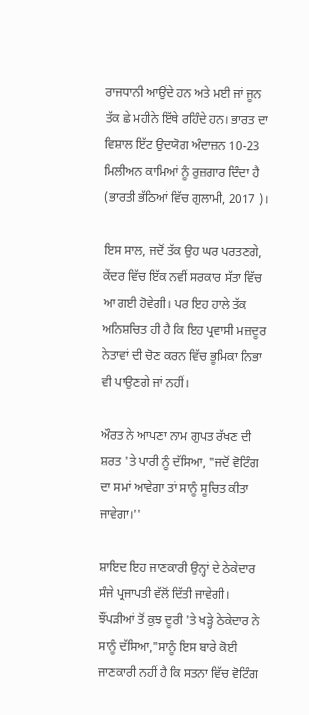ਰਾਜਧਾਨੀ ਆਉਂਦੇ ਹਨ ਅਤੇ ਮਈ ਜਾਂ ਜੂਨ ਤੱਕ ਛੇ ਮਹੀਨੇ ਇੱਥੇ ਰਹਿੰਦੇ ਹਨ। ਭਾਰਤ ਦਾ ਵਿਸ਼ਾਲ ਇੱਟ ਉਦਯੋਗ ਅੰਦਾਜ਼ਨ 10-23 ਮਿਲੀਅਨ ਕਾਮਿਆਂ ਨੂੰ ਰੁਜ਼ਗਾਰ ਦਿੰਦਾ ਹੈ (ਭਾਰਤੀ ਭੱਠਿਆਂ ਵਿੱਚ ਗੁਲਾਮੀ, 2017 )।

ਇਸ ਸਾਲ, ਜਦੋਂ ਤੱਕ ਉਹ ਘਰ ਪਰਤਣਗੇ, ਕੇਂਦਰ ਵਿੱਚ ਇੱਕ ਨਵੀਂ ਸਰਕਾਰ ਸੱਤਾ ਵਿੱਚ ਆ ਗਈ ਹੋਵੇਗੀ। ਪਰ ਇਹ ਹਾਲੇ ਤੱਕ ਅਨਿਸ਼ਚਿਤ ਹੀ ਹੈ ਕਿ ਇਹ ਪ੍ਰਵਾਸੀ ਮਜ਼ਦੂਰ ਨੇਤਾਵਾਂ ਦੀ ਚੋਣ ਕਰਨ ਵਿੱਚ ਭੂਮਿਕਾ ਨਿਭਾ ਵੀ ਪਾਉਣਗੇ ਜਾਂ ਨਹੀਂ।

ਔਰਤ ਨੇ ਆਪਣਾ ਨਾਮ ਗੁਪਤ ਰੱਖਣ ਦੀ ਸ਼ਰਤ 'ਤੇ ਪਾਰੀ ਨੂੰ ਦੱਸਿਆ, "ਜਦੋਂ ਵੋਟਿੰਗ ਦਾ ਸਮਾਂ ਆਵੇਗਾ ਤਾਂ ਸਾਨੂੰ ਸੂਚਿਤ ਕੀਤਾ ਜਾਵੇਗਾ।''

ਸ਼ਾਇਦ ਇਹ ਜਾਣਕਾਰੀ ਉਨ੍ਹਾਂ ਦੇ ਠੇਕੇਦਾਰ ਸੰਜੇ ਪ੍ਰਜਾਪਤੀ ਵੱਲੋਂ ਦਿੱਤੀ ਜਾਵੇਗੀ। ਝੌਂਪੜੀਆਂ ਤੋਂ ਕੁਝ ਦੂਰੀ 'ਤੇ ਖੜ੍ਹੇ ਠੇਕੇਦਾਰ ਨੇ ਸਾਨੂੰ ਦੱਸਿਆ,"ਸਾਨੂੰ ਇਸ ਬਾਰੇ ਕੋਈ ਜਾਣਕਾਰੀ ਨਹੀਂ ਹੈ ਕਿ ਸਤਨਾ ਵਿੱਚ ਵੋਟਿੰਗ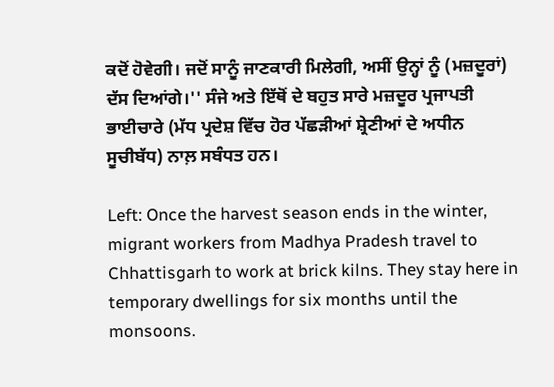ਕਦੋਂ ਹੋਵੇਗੀ। ਜਦੋਂ ਸਾਨੂੰ ਜਾਣਕਾਰੀ ਮਿਲੇਗੀ, ਅਸੀਂ ਉਨ੍ਹਾਂ ਨੂੰ (ਮਜ਼ਦੂਰਾਂ) ਦੱਸ ਦਿਆਂਗੇ।'' ਸੰਜੇ ਅਤੇ ਇੱਥੋਂ ਦੇ ਬਹੁਤ ਸਾਰੇ ਮਜ਼ਦੂਰ ਪ੍ਰਜਾਪਤੀ ਭਾਈਚਾਰੇ (ਮੱਧ ਪ੍ਰਦੇਸ਼ ਵਿੱਚ ਹੋਰ ਪੱਛੜੀਆਂ ਸ਼੍ਰੇਣੀਆਂ ਦੇ ਅਧੀਨ ਸੂਚੀਬੱਧ) ਨਾਲ਼ ਸਬੰਧਤ ਹਨ।

Left: Once the harvest season ends in the winter, migrant workers from Madhya Pradesh travel to Chhattisgarh to work at brick kilns. They stay here in temporary dwellings for six months until the monsoons.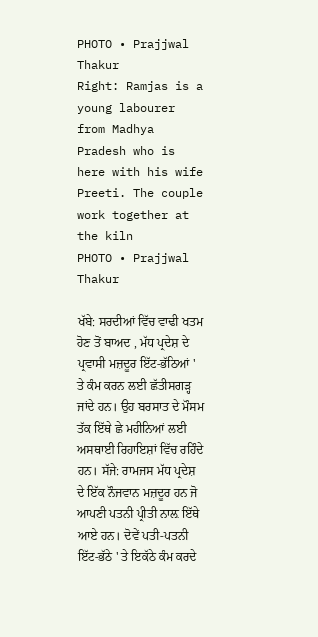PHOTO • Prajjwal Thakur
Right: Ramjas is a young labourer from Madhya Pradesh who is here with his wife Preeti. The couple work together at the kiln
PHOTO • Prajjwal Thakur

ਖੱਬੇ: ਸਰਦੀਆਂ ਵਿੱਚ ਵਾਢੀ ਖਤਮ ਹੋਣ ਤੋਂ ਬਾਅਦ , ਮੱਧ ਪ੍ਰਦੇਸ਼ ਦੇ ਪ੍ਰਵਾਸੀ ਮਜ਼ਦੂਰ ਇੱਟ-ਭੱਠਿਆਂ ' ਤੇ ਕੰਮ ਕਰਨ ਲਈ ਛੱਤੀਸਗੜ੍ਹ ਜਾਂਦੇ ਹਨ। ਉਹ ਬਰਸਾਤ ਦੇ ਮੌਸਮ ਤੱਕ ਇੱਥੇ ਛੇ ਮਹੀਨਿਆਂ ਲਈ ਅਸਥਾਈ ਰਿਹਾਇਸ਼ਾਂ ਵਿੱਚ ਰਹਿੰਦੇ ਹਨ। ਸੱਜੇ: ਰਾਮਜਸ ਮੱਧ ਪ੍ਰਦੇਸ਼ ਦੇ ਇੱਕ ਨੌਜਵਾਨ ਮਜ਼ਦੂਰ ਹਨ ਜੋ ਆਪਣੀ ਪਤਨੀ ਪ੍ਰੀਤੀ ਨਾਲ਼ ਇੱਥੇ ਆਏ ਹਨ। ਦੋਵੇਂ ਪਤੀ-ਪਤਨੀ ਇੱਟ-ਭੱਠੇ ' ਤੇ ਇਕੱਠੇ ਕੰਮ ਕਰਦੇ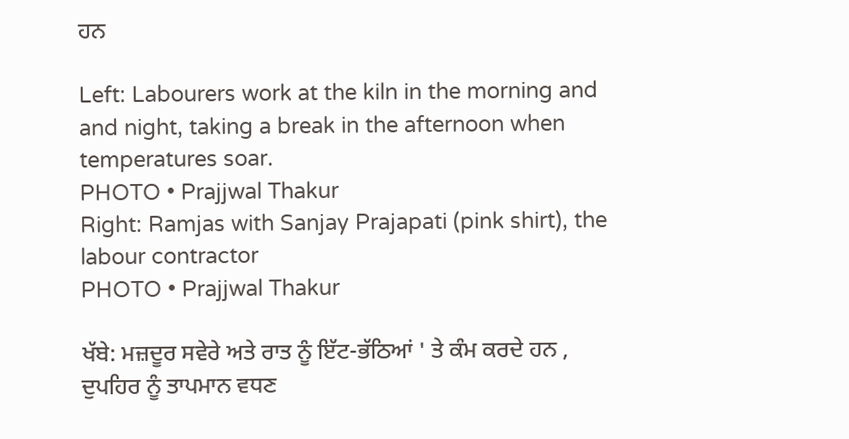ਹਨ

Left: Labourers work at the kiln in the morning and and night, taking a break in the afternoon when temperatures soar.
PHOTO • Prajjwal Thakur
Right: Ramjas with Sanjay Prajapati (pink shirt), the labour contractor
PHOTO • Prajjwal Thakur

ਖੱਬੇ: ਮਜ਼ਦੂਰ ਸਵੇਰੇ ਅਤੇ ਰਾਤ ਨੂੰ ਇੱਟ-ਭੱਠਿਆਂ ' ਤੇ ਕੰਮ ਕਰਦੇ ਹਨ , ਦੁਪਹਿਰ ਨੂੰ ਤਾਪਮਾਨ ਵਧਣ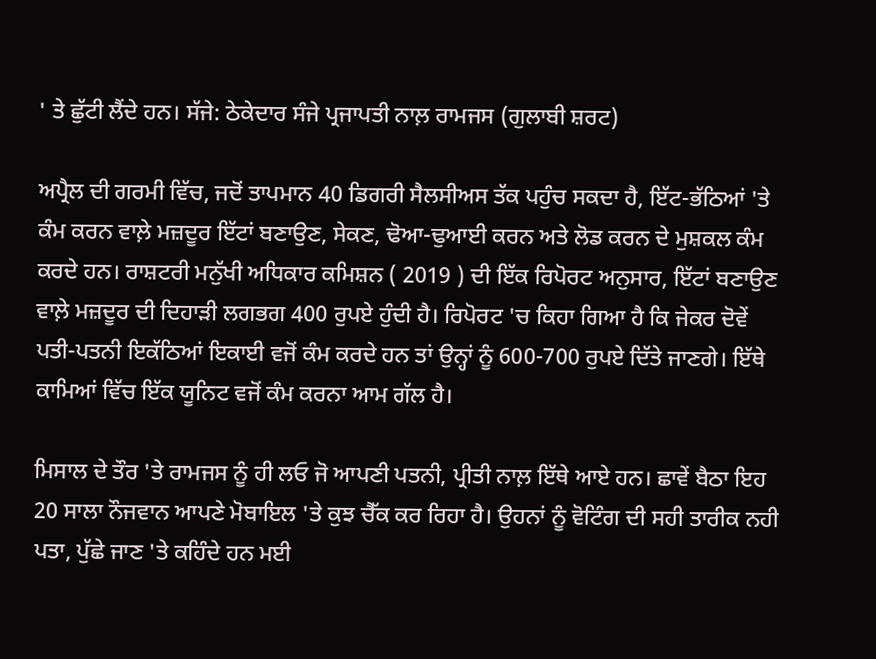' ਤੇ ਛੁੱਟੀ ਲੈਂਦੇ ਹਨ। ਸੱਜੇ: ਠੇਕੇਦਾਰ ਸੰਜੇ ਪ੍ਰਜਾਪਤੀ ਨਾਲ਼ ਰਾਮਜਸ (ਗੁਲਾਬੀ ਸ਼ਰਟ)

ਅਪ੍ਰੈਲ ਦੀ ਗਰਮੀ ਵਿੱਚ, ਜਦੋਂ ਤਾਪਮਾਨ 40 ਡਿਗਰੀ ਸੈਲਸੀਅਸ ਤੱਕ ਪਹੁੰਚ ਸਕਦਾ ਹੈ, ਇੱਟ-ਭੱਠਿਆਂ 'ਤੇ ਕੰਮ ਕਰਨ ਵਾਲ਼ੇ ਮਜ਼ਦੂਰ ਇੱਟਾਂ ਬਣਾਉਣ, ਸੇਕਣ, ਢੋਆ-ਢੁਆਈ ਕਰਨ ਅਤੇ ਲੋਡ ਕਰਨ ਦੇ ਮੁਸ਼ਕਲ ਕੰਮ ਕਰਦੇ ਹਨ। ਰਾਸ਼ਟਰੀ ਮਨੁੱਖੀ ਅਧਿਕਾਰ ਕਮਿਸ਼ਨ ( 2019 ) ਦੀ ਇੱਕ ਰਿਪੋਰਟ ਅਨੁਸਾਰ, ਇੱਟਾਂ ਬਣਾਉਣ ਵਾਲ਼ੇ ਮਜ਼ਦੂਰ ਦੀ ਦਿਹਾੜੀ ਲਗਭਗ 400 ਰੁਪਏ ਹੁੰਦੀ ਹੈ। ਰਿਪੋਰਟ 'ਚ ਕਿਹਾ ਗਿਆ ਹੈ ਕਿ ਜੇਕਰ ਦੋਵੇਂ ਪਤੀ-ਪਤਨੀ ਇਕੱਠਿਆਂ ਇਕਾਈ ਵਜੋਂ ਕੰਮ ਕਰਦੇ ਹਨ ਤਾਂ ਉਨ੍ਹਾਂ ਨੂੰ 600-700 ਰੁਪਏ ਦਿੱਤੇ ਜਾਣਗੇ। ਇੱਥੇ ਕਾਮਿਆਂ ਵਿੱਚ ਇੱਕ ਯੂਨਿਟ ਵਜੋਂ ਕੰਮ ਕਰਨਾ ਆਮ ਗੱਲ ਹੈ।

ਮਿਸਾਲ ਦੇ ਤੌਰ 'ਤੇ ਰਾਮਜਸ ਨੂੰ ਹੀ ਲਓ ਜੋ ਆਪਣੀ ਪਤਨੀ, ਪ੍ਰੀਤੀ ਨਾਲ਼ ਇੱਥੇ ਆਏ ਹਨ। ਛਾਵੇਂ ਬੈਠਾ ਇਹ 20 ਸਾਲਾ ਨੌਜਵਾਨ ਆਪਣੇ ਮੋਬਾਇਲ 'ਤੇ ਕੁਝ ਚੈੱਕ ਕਰ ਰਿਹਾ ਹੈ। ਉਹਨਾਂ ਨੂੰ ਵੋਟਿੰਗ ਦੀ ਸਹੀ ਤਾਰੀਕ ਨਹੀ ਪਤਾ, ਪੁੱਛੇ ਜਾਣ 'ਤੇ ਕਹਿੰਦੇ ਹਨ ਮਈ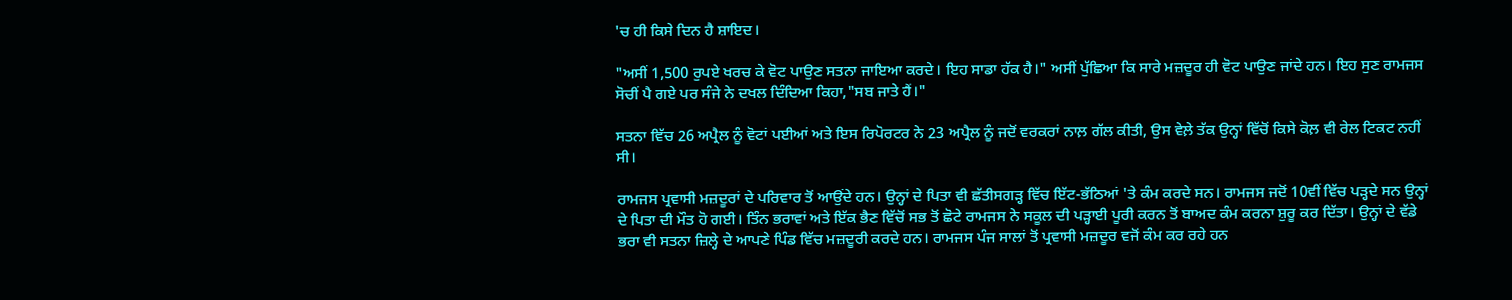'ਚ ਹੀ ਕਿਸੇ ਦਿਨ ਹੈ ਸ਼ਾਇਦ।

"ਅਸੀਂ 1,500 ਰੁਪਏ ਖਰਚ ਕੇ ਵੋਟ ਪਾਉਣ ਸਤਨਾ ਜਾਇਆ ਕਰਦੇ। ਇਹ ਸਾਡਾ ਹੱਕ ਹੈ।" ਅਸੀਂ ਪੁੱਛਿਆ ਕਿ ਸਾਰੇ ਮਜ਼ਦੂਰ ਹੀ ਵੋਟ ਪਾਉਣ ਜਾਂਦੇ ਹਨ। ਇਹ ਸੁਣ ਰਾਮਜਸ ਸੋਚੀਂ ਪੈ ਗਏ ਪਰ ਸੰਜੇ ਨੇ ਦਖਲ ਦਿੰਦਿਆ ਕਿਹਾ,"ਸਬ ਜਾਤੇ ਹੈਂ।"

ਸਤਨਾ ਵਿੱਚ 26 ਅਪ੍ਰੈਲ ਨੂੰ ਵੋਟਾਂ ਪਈਆਂ ਅਤੇ ਇਸ ਰਿਪੋਰਟਰ ਨੇ 23 ਅਪ੍ਰੈਲ ਨੂੰ ਜਦੋਂ ਵਰਕਰਾਂ ਨਾਲ਼ ਗੱਲ ਕੀਤੀ, ਉਸ ਵੇਲ਼ੇ ਤੱਕ ਉਨ੍ਹਾਂ ਵਿੱਚੋਂ ਕਿਸੇ ਕੋਲ਼ ਵੀ ਰੇਲ ਟਿਕਟ ਨਹੀਂ ਸੀ।

ਰਾਮਜਸ ਪ੍ਰਵਾਸੀ ਮਜ਼ਦੂਰਾਂ ਦੇ ਪਰਿਵਾਰ ਤੋਂ ਆਉਂਦੇ ਹਨ। ਉਨ੍ਹਾਂ ਦੇ ਪਿਤਾ ਵੀ ਛੱਤੀਸਗੜ੍ਹ ਵਿੱਚ ਇੱਟ-ਭੱਠਿਆਂ 'ਤੇ ਕੰਮ ਕਰਦੇ ਸਨ। ਰਾਮਜਸ ਜਦੋਂ 10ਵੀਂ ਵਿੱਚ ਪੜ੍ਹਦੇ ਸਨ ਉਨ੍ਹਾਂ ਦੇ ਪਿਤਾ ਦੀ ਮੌਤ ਹੋ ਗਈ। ਤਿੰਨ ਭਰਾਵਾਂ ਅਤੇ ਇੱਕ ਭੈਣ ਵਿੱਚੋਂ ਸਭ ਤੋਂ ਛੋਟੇ ਰਾਮਜਸ ਨੇ ਸਕੂਲ ਦੀ ਪੜ੍ਹਾਈ ਪੂਰੀ ਕਰਨ ਤੋਂ ਬਾਅਦ ਕੰਮ ਕਰਨਾ ਸ਼ੁਰੂ ਕਰ ਦਿੱਤਾ। ਉਨ੍ਹਾਂ ਦੇ ਵੱਡੇ ਭਰਾ ਵੀ ਸਤਨਾ ਜ਼ਿਲ੍ਹੇ ਦੇ ਆਪਣੇ ਪਿੰਡ ਵਿੱਚ ਮਜ਼ਦੂਰੀ ਕਰਦੇ ਹਨ। ਰਾਮਜਸ ਪੰਜ ਸਾਲਾਂ ਤੋਂ ਪ੍ਰਵਾਸੀ ਮਜ਼ਦੂਰ ਵਜੋਂ ਕੰਮ ਕਰ ਰਹੇ ਹਨ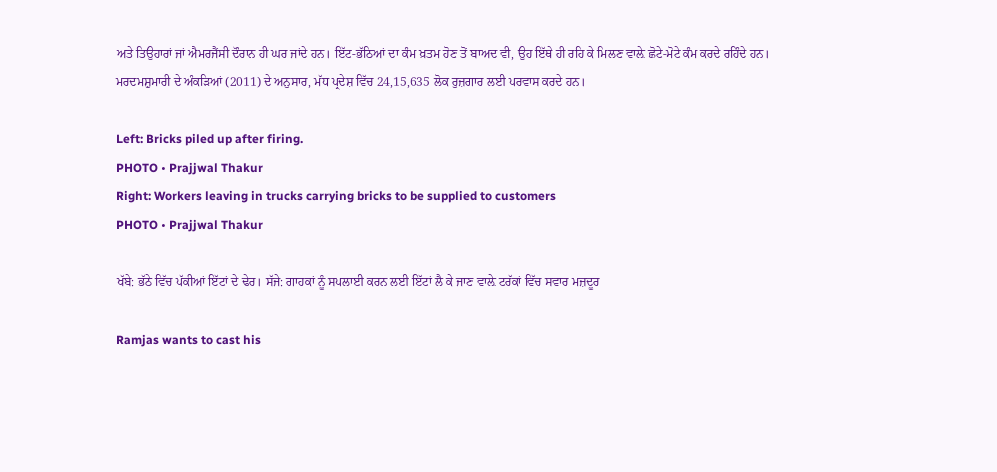ਅਤੇ ਤਿਉਹਾਰਾਂ ਜਾਂ ਐਮਰਜੈਂਸੀ ਦੌਰਾਨ ਹੀ ਘਰ ਜਾਂਦੇ ਹਨ। ਇੱਟ-ਭੱਠਿਆਂ ਦਾ ਕੰਮ ਖ਼ਤਮ ਹੋਣ ਤੋਂ ਬਾਅਦ ਵੀ, ਉਹ ਇੱਥੇ ਹੀ ਰਹਿ ਕੇ ਮਿਲਣ ਵਾਲ਼ੇ ਛੋਟੇ-ਮੋਟੇ ਕੰਮ ਕਰਦੇ ਰਹਿੰਦੇ ਹਨ। ਮਰਦਮਸ਼ੁਮਾਰੀ ਦੇ ਅੰਕੜਿਆਂ (2011) ਦੇ ਅਨੁਸਾਰ, ਮੱਧ ਪ੍ਰਦੇਸ਼ ਵਿੱਚ 24,15,635 ਲੋਕ ਰੁਜ਼ਗਾਰ ਲਈ ਪਰਵਾਸ ਕਰਦੇ ਹਨ।

Left: Bricks piled up after firing.
PHOTO • Prajjwal Thakur
Right: Workers leaving in trucks carrying bricks to be supplied to customers
PHOTO • Prajjwal Thakur

ਖੱਬੇ: ਭੱਠੇ ਵਿੱਚ ਪੱਕੀਆਂ ਇੱਟਾਂ ਦੇ ਢੇਰ। ਸੱਜੇ: ਗਾਹਕਾਂ ਨੂੰ ਸਪਲਾਈ ਕਰਨ ਲਈ ਇੱਟਾਂ ਲੈ ਕੇ ਜਾਣ ਵਾਲ਼ੇ ਟਰੱਕਾਂ ਵਿੱਚ ਸਵਾਰ ਮਜ਼ਦੂਰ

Ramjas wants to cast his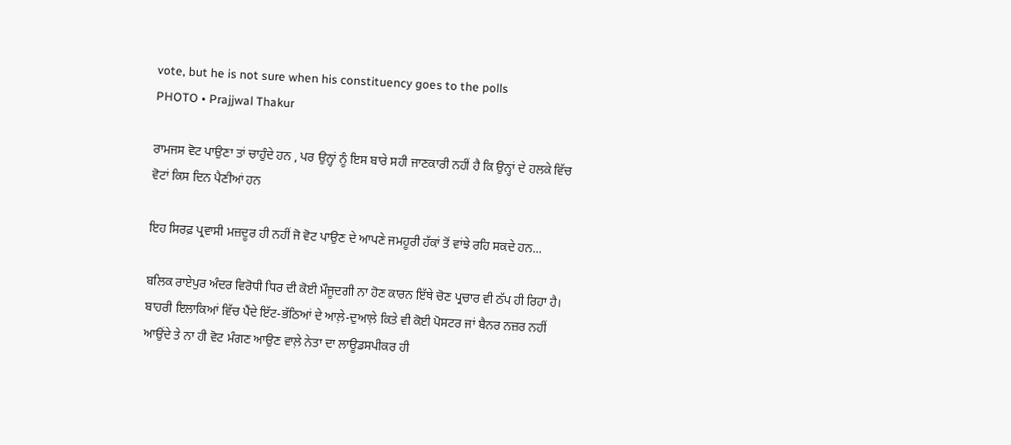vote, but he is not sure when his constituency goes to the polls
PHOTO • Prajjwal Thakur

ਰਾਮਜਸ ਵੋਟ ਪਾਉਣਾ ਤਾਂ ਚਾਹੁੰਦੇ ਹਨ , ਪਰ ਉਨ੍ਹਾਂ ਨੂੰ ਇਸ ਬਾਰੇ ਸਹੀ ਜਾਣਕਾਰੀ ਨਹੀਂ ਹੈ ਕਿ ਉਨ੍ਹਾਂ ਦੇ ਹਲਕੇ ਵਿੱਚ ਵੋਟਾਂ ਕਿਸ ਦਿਨ ਪੈਣੀਆਂ ਹਨ

ਇਹ ਸਿਰਫ਼ ਪ੍ਰਵਾਸੀ ਮਜ਼ਦੂਰ ਹੀ ਨਹੀਂ ਜੋ ਵੋਟ ਪਾਉਣ ਦੇ ਆਪਣੇ ਜਮਹੂਰੀ ਹੱਕਾਂ ਤੋਂ ਵਾਂਝੇ ਰਹਿ ਸਕਦੇ ਹਨ...

ਬਲਿਕ ਰਾਏਪੁਰ ਅੰਦਰ ਵਿਰੋਧੀ ਧਿਰ ਦੀ ਕੋਈ ਮੌਜੂਦਗੀ ਨਾ ਹੋਣ ਕਾਰਨ ਇੱਥੇ ਚੋਣ ਪ੍ਰਚਾਰ ਵੀ ਠੱਪ ਹੀ ਰਿਹਾ ਹੈ। ਬਾਹਰੀ ਇਲਾਕਿਆਂ ਵਿੱਚ ਪੈਂਦੇ ਇੱਟ-ਭੱਠਿਆਂ ਦੇ ਆਲ਼ੇ-ਦੁਆਲ਼ੇ ਕਿਤੇ ਵੀ ਕੋਈ ਪੋਸਟਰ ਜਾਂ ਬੈਨਰ ਨਜ਼ਰ ਨਹੀਂ ਆਉਂਦੇ ਤੇ ਨਾ ਹੀ ਵੋਟ ਮੰਗਣ ਆਉਣ ਵਾਲ਼ੇ ਨੇਤਾ ਦਾ ਲਾਊਡਸਪੀਕਰ ਹੀ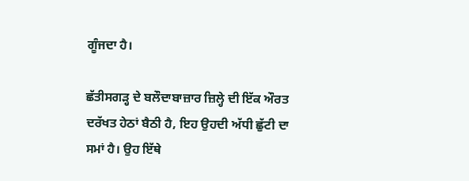ਗੂੰਜਦਾ ਹੈ।

ਛੱਤੀਸਗੜ੍ਹ ਦੇ ਬਲੌਦਾਬਾਜ਼ਾਰ ਜ਼ਿਲ੍ਹੇ ਦੀ ਇੱਕ ਔਰਤ ਦਰੱਖਤ ਹੇਠਾਂ ਬੈਠੀ ਹੈ, ਇਹ ਉਹਦੀ ਅੱਧੀ ਛੁੱਟੀ ਦਾ ਸਮਾਂ ਹੈ। ਉਹ ਇੱਥੇ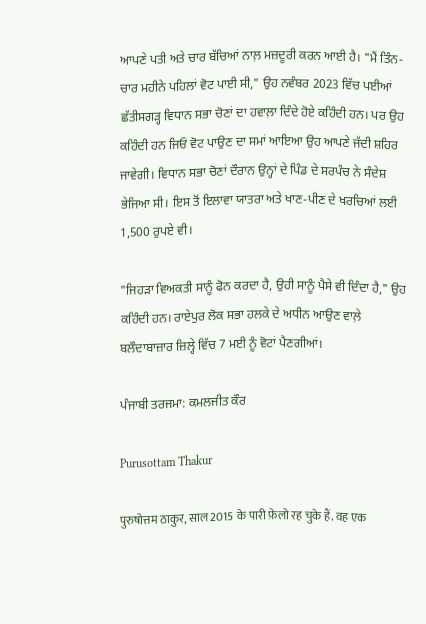ਆਪਣੇ ਪਤੀ ਅਤੇ ਚਾਰ ਬੱਚਿਆਂ ਨਾਲ਼ ਮਜ਼ਦੂਰੀ ਕਰਨ ਆਈ ਹੈ। "ਮੈਂ ਤਿੰਨ-ਚਾਰ ਮਹੀਨੇ ਪਹਿਲਾਂ ਵੋਟ ਪਾਈ ਸੀ," ਉਹ ਨਵੰਬਰ 2023 ਵਿੱਚ ਪਈਆਂ ਛੱਤੀਸਗੜ੍ਹ ਵਿਧਾਨ ਸਭਾ ਚੋਣਾਂ ਦਾ ਹਵਾਲ਼ਾ ਦਿੰਦੇ ਹੋਏ ਕਹਿੰਦੀ ਹਨ। ਪਰ ਉਹ ਕਹਿੰਦੀ ਹਨ ਜਿਓਂ ਵੋਟ ਪਾਉਣ ਦਾ ਸਮਾਂ ਆਇਆ ਉਹ ਆਪਣੇ ਜੱਦੀ ਸ਼ਹਿਰ ਜਾਵੇਗੀ। ਵਿਧਾਨ ਸਭਾ ਚੋਣਾਂ ਦੌਰਾਨ ਉਨ੍ਹਾਂ ਦੇ ਪਿੰਡ ਦੇ ਸਰਪੰਚ ਨੇ ਸੰਦੇਸ਼ ਭੇਜਿਆ ਸੀ। ਇਸ ਤੋਂ ਇਲਾਵਾ ਯਾਤਰਾ ਅਤੇ ਖਾਣ-ਪੀਣ ਦੇ ਖਰਚਿਆਂ ਲਈ 1,500 ਰੁਪਏ ਵੀ।

"ਜਿਹੜਾ ਵਿਅਕਤੀ ਸਾਨੂੰ ਫੋਨ ਕਰਦਾ ਹੈ, ਉਹੀ ਸਾਨੂੰ ਪੈਸੇ ਵੀ ਦਿੰਦਾ ਹੈ," ਉਹ ਕਹਿੰਦੀ ਹਨ। ਰਾਏਪੁਰ ਲੋਕ ਸਭਾ ਹਲਕੇ ਦੇ ਅਧੀਨ ਆਉਣ ਵਾਲ਼ੇ ਬਲੌਦਾਬਾਜ਼ਾਰ ਜ਼ਿਲ੍ਹੇ ਵਿੱਚ 7 ਮਈ ਨੂੰ ਵੋਟਾਂ ਪੈਣਗੀਆਂ।

ਪੰਜਾਬੀ ਤਰਜਮਾ: ਕਮਲਜੀਤ ਕੌਰ

Purusottam Thakur

पुरुषोत्तम ठाकुर, साल 2015 के पारी फ़ेलो रह चुके हैं. वह एक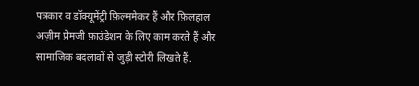पत्रकार व डॉक्यूमेंट्री फ़िल्ममेकर हैं और फ़िलहाल अज़ीम प्रेमजी फ़ाउंडेशन के लिए काम करते हैं और सामाजिक बदलावों से जुड़ी स्टोरी लिखते हैं.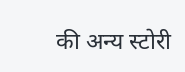की अन्य स्टोरी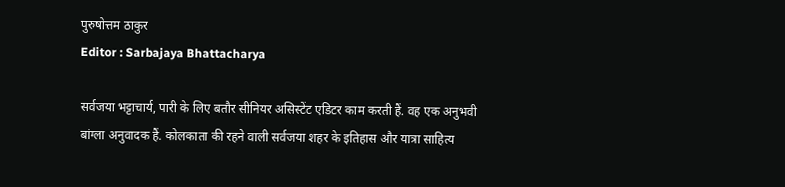पुरुषोत्तम ठाकुर
Editor : Sarbajaya Bhattacharya

सर्वजया भट्टाचार्य, पारी के लिए बतौर सीनियर असिस्टेंट एडिटर काम करती हैं. वह एक अनुभवी बांग्ला अनुवादक हैं. कोलकाता की रहने वाली सर्वजया शहर के इतिहास और यात्रा साहित्य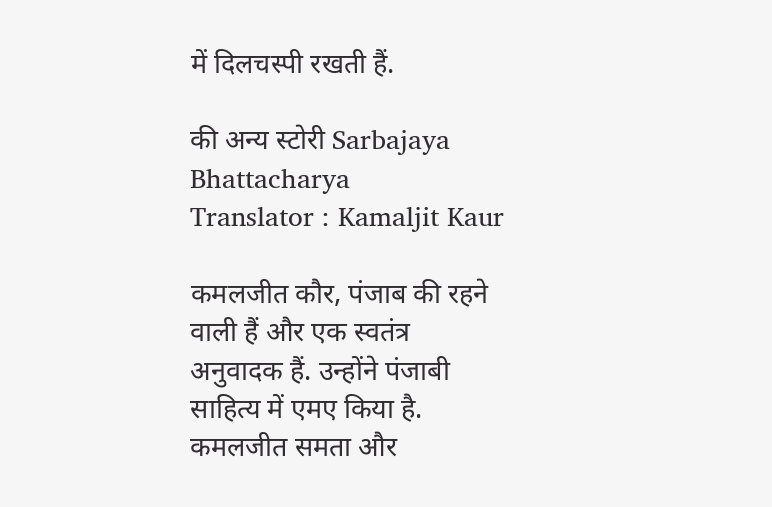में दिलचस्पी रखती हैं.

की अन्य स्टोरी Sarbajaya Bhattacharya
Translator : Kamaljit Kaur

कमलजीत कौर, पंजाब की रहने वाली हैं और एक स्वतंत्र अनुवादक हैं. उन्होंने पंजाबी साहित्य में एमए किया है. कमलजीत समता और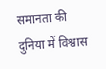समानता की दुनिया में विश्वास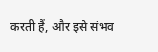करती हैं, और इसे संभव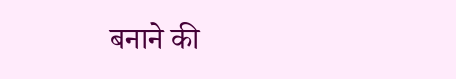बनाने की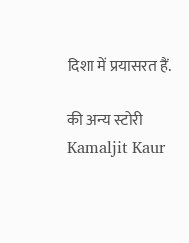दिशा में प्रयासरत हैं.

की अन्य स्टोरी Kamaljit Kaur